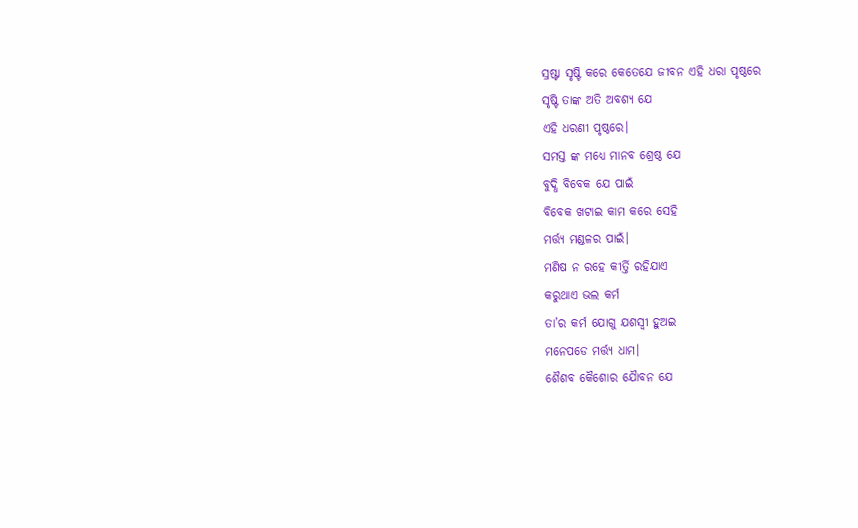ସ୍ରଷ୍ଟା ସୃଷ୍ଟି କରେ କେତେଯେ ଜୀବନ ଏହି ଧରା ପୃଷ୍ଠରେ
ସୃଷ୍ଟି ତାଙ୍କ ‌ଅତି ଅବଶ୍ୟ ଯେ
ଏହି ଧରଣୀ ପୃଷ୍ଠରେ।
ସମସ୍ତ ଙ୍କ ମଧ୍ୟେ ମାନବ ଶ୍ରେଷ୍ଠ ଯେ
ବୁଦ୍ଧି ବିବେକ ଯେ ପାଇଁ
ବିବେକ ଖଟାଇ କାମ କରେ ସେହି
ମର୍ତ୍ତ୍ୟ ମଣ୍ଡଳ‌ର‌ ପାଇଁ।
ମଣିଷ ନ‌ ରହେ କୀର୍ତ୍ତି ରହିଯାଏ
କରୁଥାଏ ଭଲ କର୍ମ
ତା’ର କର୍ମ ଯୋଗୁ ଯଶସ୍ବୀ ହୁଅଇ
ମନେପଡେ ମର୍ତ୍ତ୍ୟ ଧାମ।
ଶୈଶବ କୈଶୋର ଯୈାବନ ଯେ‌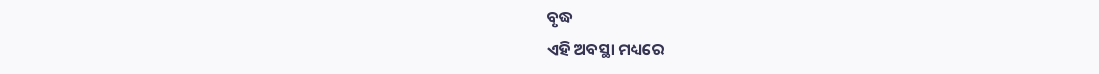ବୃଦ୍ଧ
ଏହି ଅବସ୍ଥା ମଧ୍ୟରେ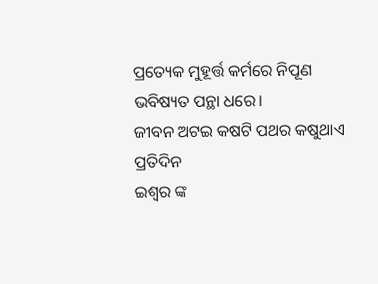ପ୍ରତ୍ୟେକ ମୁହୂର୍ତ୍ତ କର୍ମରେ ନିପୂଣ
ଭବିଷ୍ୟତ ପନ୍ଥା ଧରେ।
ଜୀବନ ଅଟଇ କଷଟି ପଥର କଷୁଥାଏ ପ୍ରତିଦିନ
ଇଶ୍ଵର ଙ୍କ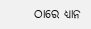ଠାରେ ଧ୍ୟାନ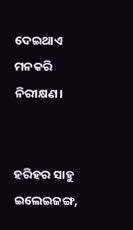ଦେଇଥାଏ
ମନ‌କରି ନିରୀକ୍ଷଣ।


ହରିହର ସାହୁ
ଇଲେଇଜଙ୍ଗ,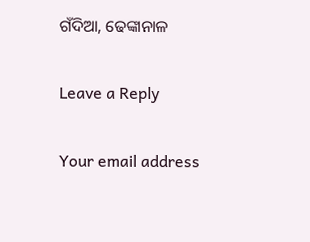ଗଁଦିଆ, ଢେଙ୍କାନାଳ

Leave a Reply

Your email address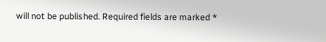will not be published. Required fields are marked *